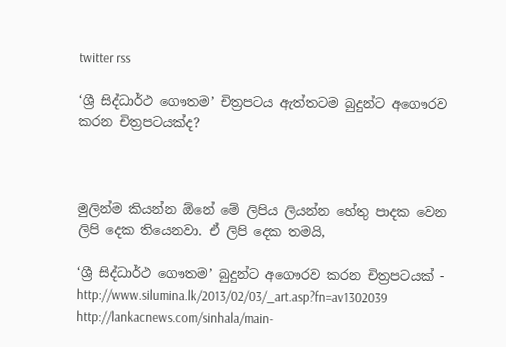twitter rss

‘ශ්‍රී සිද්ධාර්ථ ගෞතම’ චිත්‍රපටය ඇත්තටම බුදුන්ට අගෞරව කරන චිත්‍රපටයක්ද?



මුලින්ම කියන්න ඕනේ මේ ලිපිය ලියන්න හේතු පාදක වෙන ලිපි දෙක තියෙනවා. ඒ ලිපි දෙක තමයි,

‘ශ්‍රී සිද්ධාර්ථ ගෞතම’ බුදුන්ට අගෞරව කරන චිත්‍රපටයක් -
http://www.silumina.lk/2013/02/03/_art.asp?fn=av1302039
http://lankacnews.com/sinhala/main-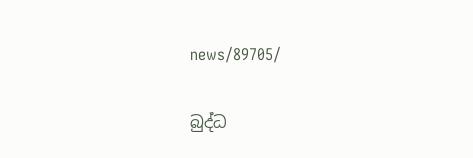news/89705/

බුද්ධ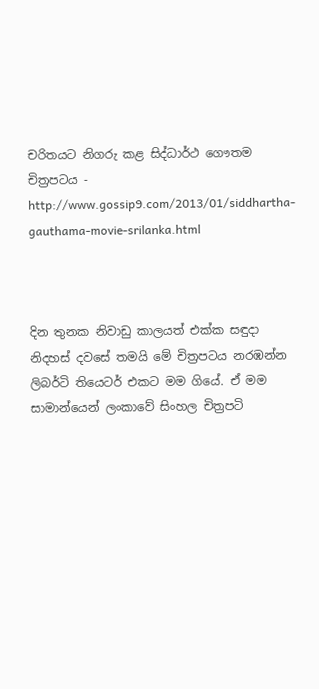චරිතයට නිගරු කළ සිද්ධාර්ථ ගෞතම චිත්‍රපටය -
http://www.gossip9.com/2013/01/siddhartha-gauthama-movie-srilanka.html



දින තුනක නිවාඩු කාලයත් එක්ක සඳුදා නිදහස් දවසේ තමයි මේ චිත්‍රපටය නරඹන්න ලිබර්ටි තියෙටර් එකට මම ගියේ. ඒ මම සාමාන්යෙන් ලංකාවේ සිංහල චිත්‍රපටි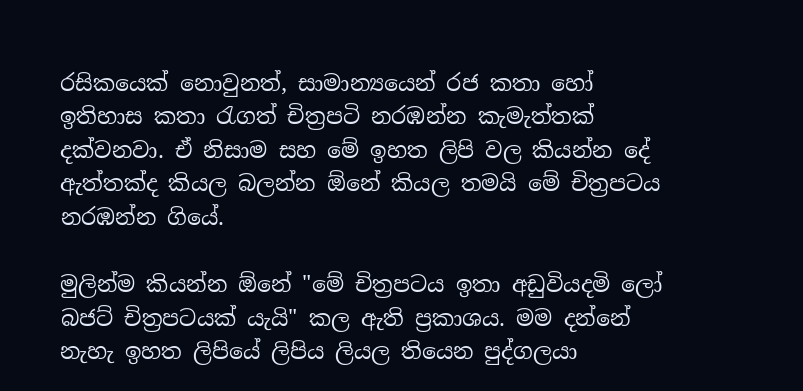රසිකයෙක් නොවුනත්, සාමාන්‍යයෙන් රජ කතා හෝ ඉතිහාස කතා රැගත් චිත්‍රපටි නරඹන්න කැමැත්තක් දක්වනවා. ඒ නිසාම සහ මේ ඉහත ලිපි වල කියන්න දේ ඇත්තක්ද කියල බලන්න ඕනේ කියල තමයි මේ චිත්‍රපටය නරඹන්න ගියේ.

මුලින්ම කියන්න ඕනේ "මේ චිත්‍රපටය ඉතා අඩුවියදමි ලෝ බජට් චිත්‍රපටයක් යැයි" කල ඇති ප්‍රකාශය. මම දන්නේ නැහැ ඉහත ලිපියේ ලිපිය ලියල තියෙන පුද්ගලයා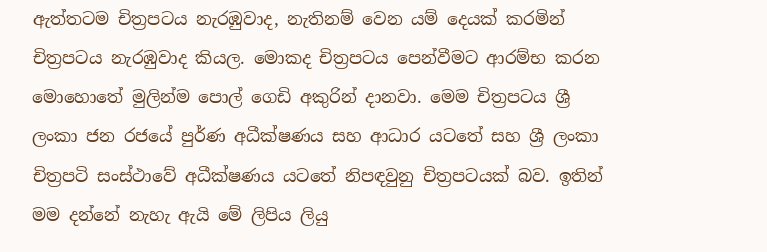ඇත්තටම චිත්‍රපටය නැරඹුවාද, නැතිනම් වෙන යම් දෙයක් කරමින් චිත්‍රපටය නැරඹුවාද කියල. මොකද චිත්‍රපටය පෙන්වීමට ආරම්භ කරන මොහොතේ මුලින්ම පොල් ගෙඩි අකුරින් දානවා. මෙම චිත්‍රපටය ශ්‍රී ලංකා ජන රජයේ පුර්ණ අධීක්ෂණය සහ ආධාර යටතේ සහ ශ්‍රී ලංකා චිත්‍රපටි සංස්ථාවේ අධීක්ෂණය යටතේ නිපඳවුනු චිත්‍රපටයක් බව. ඉතින් මම දන්නේ නැහැ ඇයි මේ ලිපිය ලියු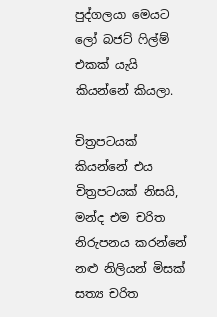පුද්ගලයා මෙයට ලෝ බජට් ෆිල්ම් එකක් යැයි කියන්නේ කියලා.

චිත්‍රපටයක් කියන්නේ එය චිත්‍රපටයක් නිසයි, මන්ද එම චරිත නිරුපනය කරන්නේ නළු නිලියන් මිසක් සත්‍ය චරිත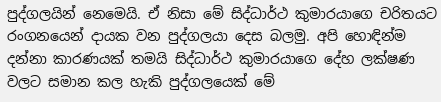පුද්ගලයින් නෙමෙයි. ඒ නිසා මේ සිද්ධාර්ථ කුමාරයාගෙ චරිතයට රංගනයෙන් දායක වන පුද්ගලයා දෙස බලමු. අපි හොඳින්ම දන්නා කාරණයක් තමයි සිද්ධාර්ථ කුමාරයාගෙ දේහ ලක්ෂණ වලට සමාන කල හැකි පුද්ගලයෙක් මේ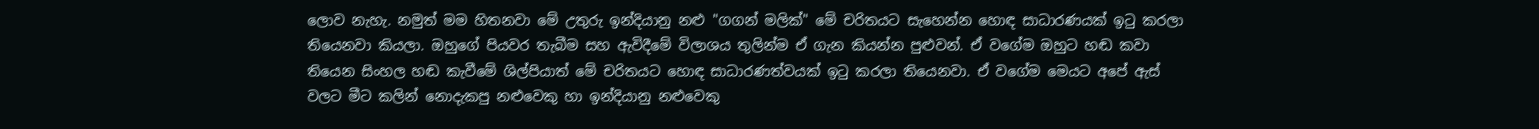ලොව නැහැ. නමුත් මම හිතනවා මේ උතුරු ඉන්දියානු නළු "ගගන් මලික්" මේ චරිතයට සැහෙන්න හොඳ සාධාරණයක් ඉටු කරලා තියෙනවා කියලා. ඔහුගේ පියවර තැබීම සහ ඇවිදීමේ විලාශය තුලින්ම ඒ ගැන කියන්න පුළුවන්. ඒ වගේම ඔහුට හඬ කවා තියෙන සිංහල හඬ කැවීමේ ශිල්පියාත් මේ චරිතයට හොඳ සාධාරණත්වයක් ඉටු කරලා තියෙනවා. ඒ වගේම මෙයට අපේ ඇස් වලට මීට කලින් නොදැකපු නළුවෙකු හා ඉන්දියානු නළුවෙකු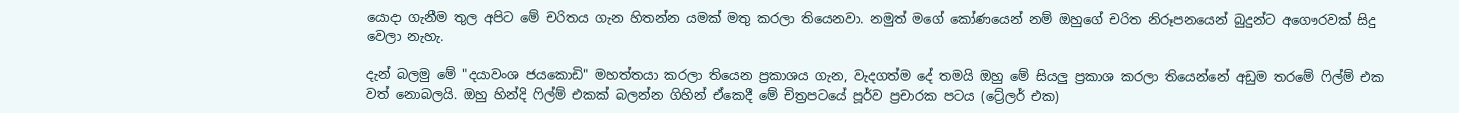යොදා ගැනීම තුල අපිට මේ චරිතය ගැන හිතන්න යමක් මතු කරලා තියෙනවා. නමුත් මගේ කෝණයෙන් නම් ඔහුගේ චරිත නිරූපනයෙන් බුදුන්ට අගෞරවක් සිදු වෙලා නැහැ.

දැන් බලමු මේ "දයාවංශ ජයකොඩි" මහත්තයා කරලා තියෙන ප්‍රකාශය ගැන, වැදගත්ම දේ තමයි ඔහු මේ සියලු ප්‍රකාශ කරලා තියෙන්නේ අඩුම තරමේ ෆිල්ම් එක වත් නොබලයි. ඔහු හින්දි ෆිල්ම් එකක් බලන්න ගිහින් ඒකෙදී මේ චිත්‍රපටයේ පූර්ව ප්‍රචාරක පටය (ට්‍රේලර් එක)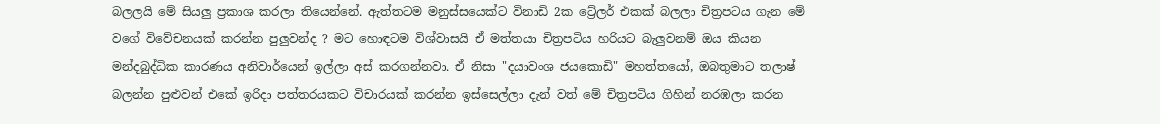බලලයි මේ සියලු ප්‍රකාශ කරලා තියෙන්නේ. ඇත්තටම මනුස්සයෙක්ට විනාඩි 2ක ට්‍රේලර් එකක් බලලා චිත්‍රපටය ගැන මේ වගේ විවේචනයක් කරන්න පුලුවන්ද ? මට හොඳටම විශ්වාසයි ඒ මත්තයා චිත්‍රපටිය හරියට බැලුවනම් ඔය කියන මන්දබුද්ධික කාරණය අනිවාර්යෙන් ඉල්ලා අස් කරගන්නවා. ඒ නිසා "දයාවංශ ජයකොඩි" මහත්තයෝ, ඔබතුමාට තලාෂ් බලන්න පුළුවන් එකේ ඉරිදා පත්තරයකට විචාරයක් කරන්න ඉස්සෙල්ලා දැන් වත් මේ චිත්‍රපටිය ගිහින් නරඹලා කරන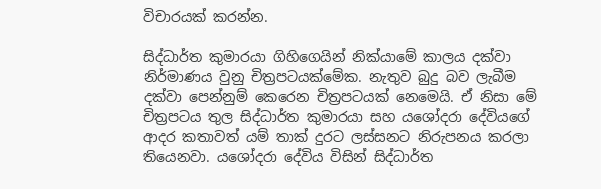විචාරයක් කරන්න.

සිද්ධාර්ත කුමාරයා ගිහිගෙයින් නික්යාමේ කාලය දක්වා නිර්මාණය වුනු චිත්‍රපටයක්මේක. නැතුව බුදු බව ලැබීම දක්වා පෙන්නුම් කෙරෙන චිත්‍රපටයක් නෙමෙයි. ඒ නිසා මේ චිත්‍රපටය තුල සිද්ධාර්ත කුමාරයා සහ යශෝදරා දේවියගේ ආදර කතාවත් යම් තාක් දුරට ලස්සනට නිරුපනය කරලා තියෙනවා. යශෝදරා දේවිය විසින් සිද්ධාර්ත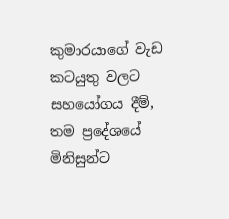කුමාරයාගේ වැඩ කටයුතු වලට සහයෝගය දීම්, තම ප්‍රදේශයේ මිනිසුන්ට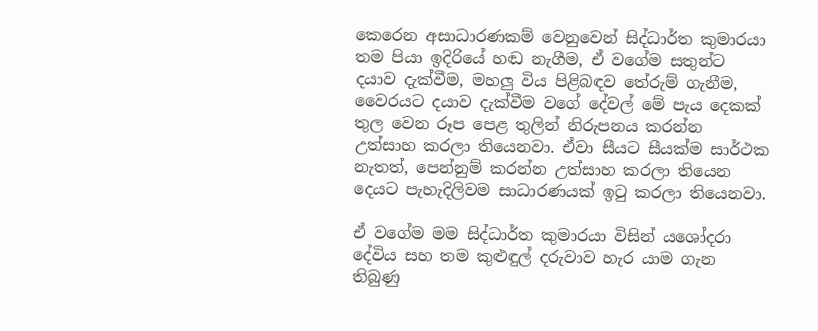කෙරෙන අසාධාරණකම් වෙනුවෙන් සිද්ධාර්ත කුමාරයා තම පියා ඉදිරියේ හඬ නැගීම, ඒ වගේම සතුන්ට දයාව දැක්වීම, මහලු විය පිළිබඳව තේරුම් ගැනීම, වෛරයට දයාව දැක්වීම වගේ දේවල් මේ පැය දෙකක් තුල වෙන රූප පෙළ තුලින් නිරුපනය කරන්න උත්සාහ කරලා තියෙනවා. ඒවා සීයට සීයක්ම සාර්ථක නැතත්, පෙන්නුම් කරන්න උත්සාහ කරලා තියෙන දෙයට පැහැදිලිවම සාධාරණයක් ඉටු කරලා තියෙනවා.

ඒ වගේම මම සිද්ධාර්ත කුමාරයා විසින් යශෝදරා දේවිය සහ තම කුළුඳුල් දරුවාව හැර යාම ගැන තිබුණු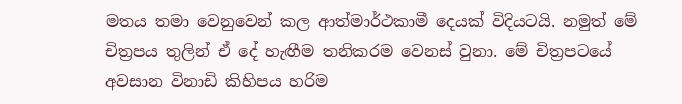මතය තමා වෙනුවෙන් කල ආත්මාර්ථකාමී දෙයක් විදියටයි. නමුත් මේ චිත්‍රපය තුලින් ඒ දේ හැඟීම තනිකරම වෙනස් වුනා. මේ චිත්‍රපටයේ අවසාන විනාඩි කිහිපය හරිම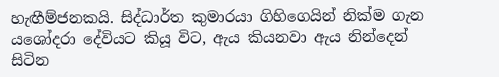හැඟීම්ජනකයි. සිද්ධාර්ත කුමාරයා ගිහිගෙයින් නික්ම ගැන යශෝදරා දේවියට කියූ විට, ඇය කියනවා ඇය නින්දෙන් සිටින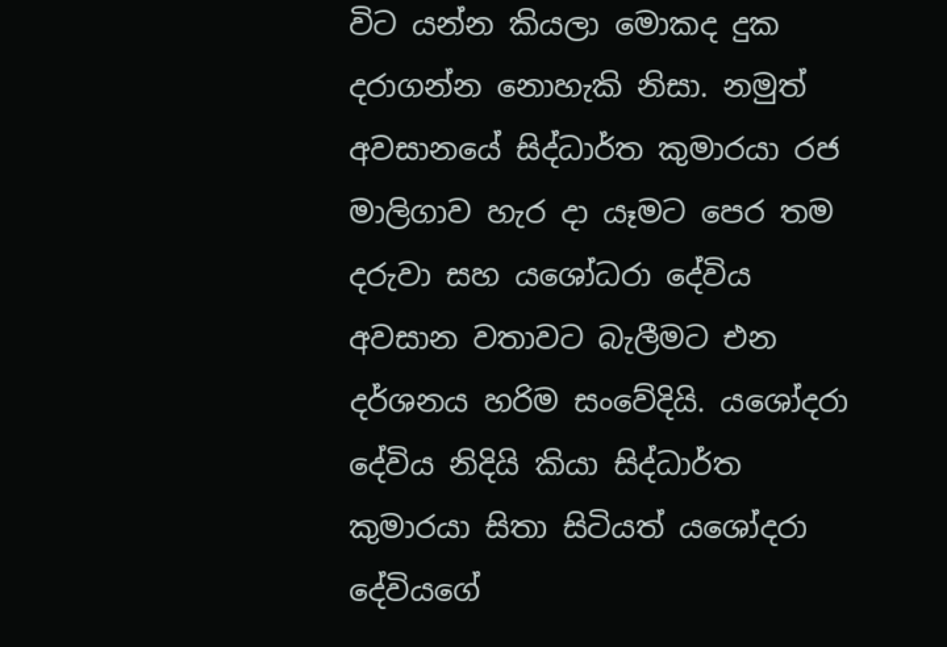විට යන්න කියලා මොකද දුක දරාගන්න නොහැකි නිසා. නමුත් අවසානයේ සිද්ධාර්ත කුමාරයා රජ මාලිගාව හැර දා යෑමට පෙර තම දරුවා සහ යශෝධරා දේවිය අවසාන වතාවට බැලීමට එන දර්ශනය හරිම සංවේදියි. යශෝදරා දේවිය නිදියි කියා සිද්ධාර්ත කුමාරයා සිතා සිටියත් යශෝදරා දේවියගේ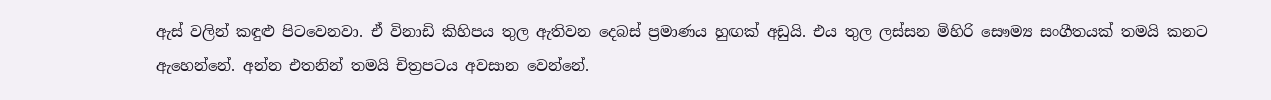ඇස් වලින් කඳුළු පිටවෙනවා. ඒ විනාඩි කිහිපය තුල ඇතිවන දෙබස් ප්‍රමාණය හුඟක් අඩුයි. එය තුල ලස්සන මිහිරි සෞම්‍ය සංගීතයක් තමයි කනට ඇහෙන්නේ. අන්න එතනින් තමයි චිත්‍රපටය අවසාන වෙන්නේ.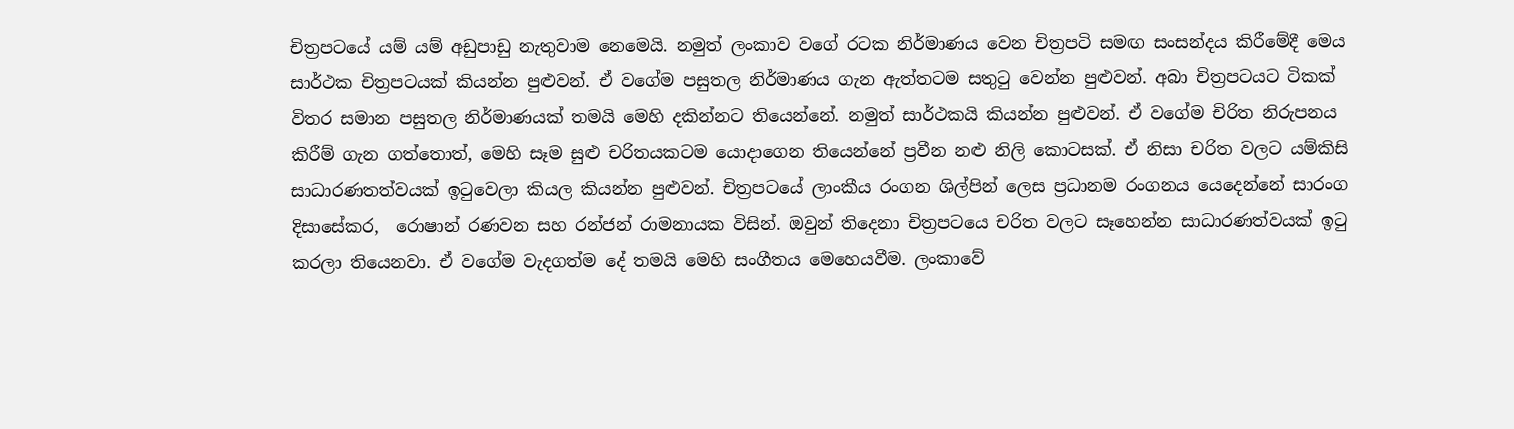චිත්‍රපටයේ යම් යම් අඩුපාඩු නැතුවාම නෙමෙයි. නමුත් ලංකාව වගේ රටක නිර්මාණය වෙන චිත්‍රපටි සමඟ සංසන්දය කිරීමේදී මෙය සාර්ථක චිත්‍රපටයක් කියන්න පුළුවන්. ඒ වගේම පසුතල නිර්මාණය ගැන ඇත්තටම සතුටු වෙන්න පුළුවන්. අබා චිත්‍රපටයට ටිකක් විතර සමාන පසුතල නිර්මාණයක් තමයි මෙහි දකින්නට තියෙන්නේ. නමුත් සාර්ථකයි කියන්න පුළුවන්. ඒ වගේම චිරිත නිරුපනය කිරීම් ගැන ගත්තොත්, මෙහි සෑම සුළු චරිතයකටම යොදාගෙන තියෙන්නේ ප්‍රවීන නළු නිලි කොටසක්. ඒ නිසා චරිත වලට යම්කිසි සාධාරණතත්වයක් ඉටුවෙලා කියල කියන්න පුළුවන්. චිත්‍රපටයේ ලාංකීය රංගන ශිල්පින් ලෙස ප්‍රධානම රංගනය යෙදෙන්නේ සාරංග දිසාසේකර,  රොෂාන් රණවන සහ රන්ජන් රාමනායක විසින්. ඔවුන් තිදෙනා චිත්‍රපටයෙ චරිත වලට සෑහෙන්න සාධාරණත්වයක් ඉටු කරලා තියෙනවා. ඒ වගේම වැදගත්ම දේ තමයි මෙහි සංගීතය මෙහෙයවීම. ලංකාවේ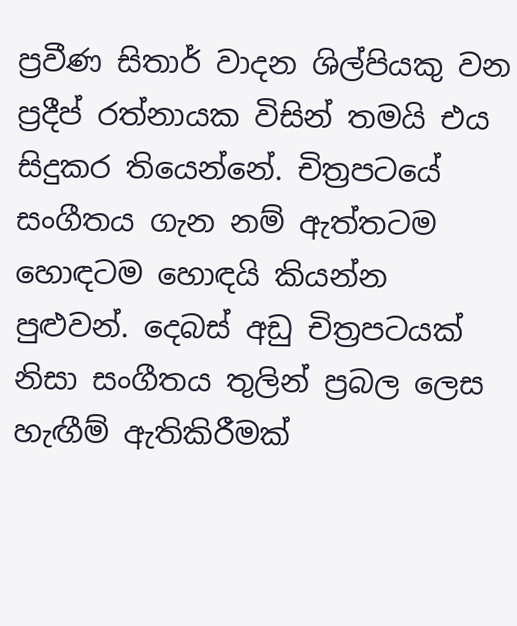ප්‍රවීණ සිතාර් වාදන ශිල්පියකු වන ප්‍රදීප් රත්නායක විසින් තමයි එය සිදුකර තියෙන්නේ. චිත්‍රපටයේ සංගීතය ගැන නම් ඇත්තටම හොඳටම හොඳයි කියන්න පුළුවන්. දෙබස් අඩු චිත්‍රපටයක් නිසා සංගීතය තුලින් ප්‍රබල ලෙස හැඟීම් ඇතිකිරීමක්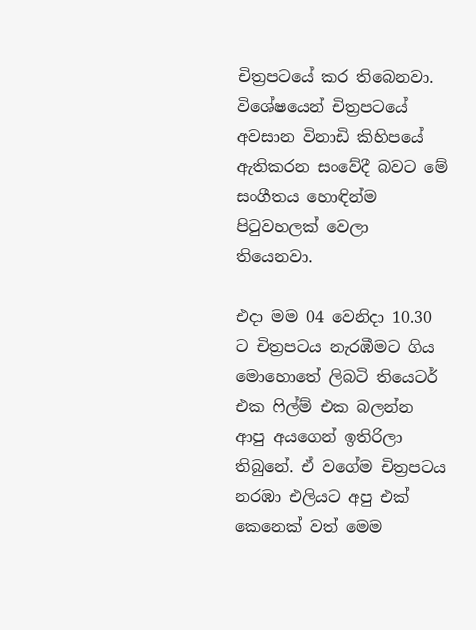චිත්‍රපටයේ කර තිබෙනවා. විශේෂයෙන් චිත්‍රපටයේ අවසාන විනාඩි කිහිපයේ ඇතිකරන සංවේදී බවට මේ සංගීතය හොඳින්ම පිටුවහලක් වෙලා තියෙනවා.

එදා මම 04 වෙනිදා 10.30 ට චිත්‍රපටය නැරඹීමට ගිය මොහොතේ ලිබටි තියෙටර් එක ෆිල්ම් එක බලන්න ආපු අයගෙන් ඉතිරිලා තිබුනේ. ඒ වගේම චිත්‍රපටය නරඹා එලියට අපු එක් කෙනෙක් වත් මෙම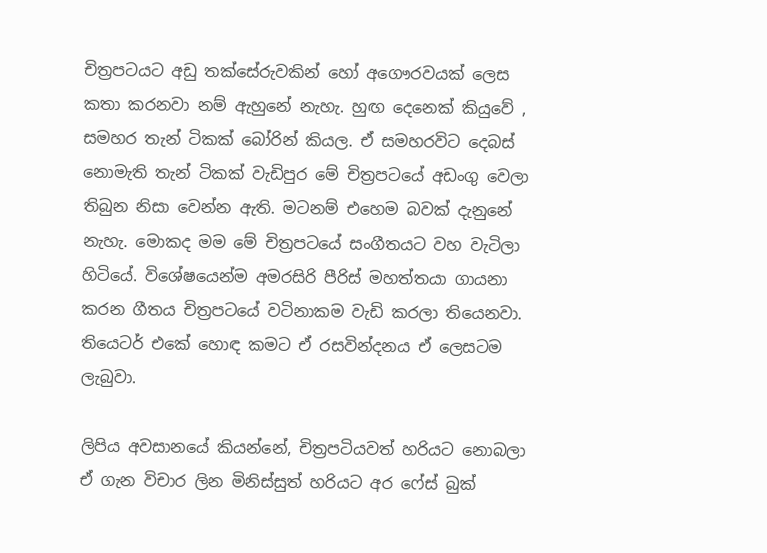චිත්‍රපටයට අඩු තක්සේරුවකින් හෝ අගෞරවයක් ලෙස කතා කරනවා නම් ඇහුනේ නැහැ. හුඟ දෙනෙක් කියුවේ , සමහර තැන් ටිකක් බෝරින් කියල. ඒ සමහරවිට දෙබස් නොමැති තැන් ටිකක් වැඩිපුර මේ චිත්‍රපටයේ අඩංගු වෙලා තිබුන නිසා වෙන්න ඇති. මටනම් එහෙම බවක් දැනුනේ නැහැ. මොකද මම මේ චිත්‍රපටයේ සංගීතයට වහ වැටිලා හිටියේ. විශේෂයෙන්ම අමරසිරි පීරිස් මහත්තයා ගායනා කරන ගීතය චිත්‍රපටයේ වටිනාකම වැඩි කරලා තියෙනවා. තියෙටර් එකේ හොඳ කමට ඒ රසවින්දනය ඒ ලෙසටම ලැබුවා.

ලිපිය අවසානයේ කියන්නේ, චිත්‍රපටියවත් හරියට නොබලා ඒ ගැන විචාර ලින මිනිස්සුත් හරියට අර ෆේස් බුක්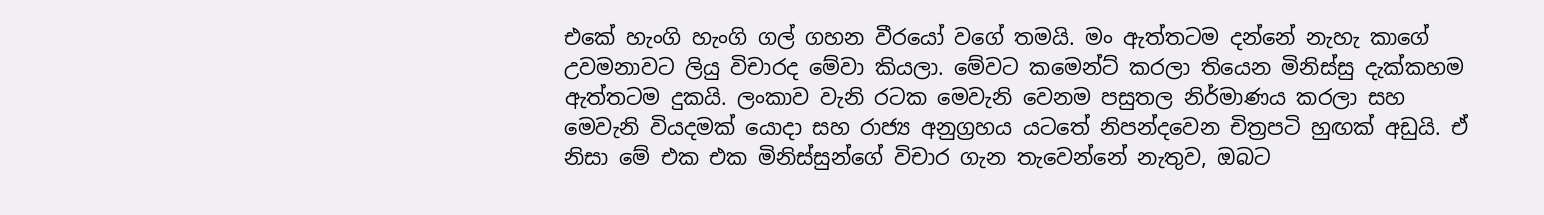එකේ හැංගි හැංගි ගල් ගහන වීරයෝ වගේ තමයි. මං ඇත්තටම දන්නේ නැහැ කාගේ උවමනාවට ලියු විචාරද මේවා කියලා. මේවට කමෙන්ට් කරලා තියෙන මිනිස්සු දැක්කහම ඇත්තටම දුකයි. ලංකාව වැනි රටක මෙවැනි වෙනම පසුතල නිර්මාණය කරලා සහ මෙවැනි වියදමක් යොදා සහ රාජ්‍ය අනුග්‍රහය යටතේ නිපන්දවෙන චිත්‍රපටි හුඟක් අඩුයි. ඒ නිසා මේ එක එක මිනිස්සුන්ගේ විචාර ගැන තැවෙන්නේ නැතුව, ඔබට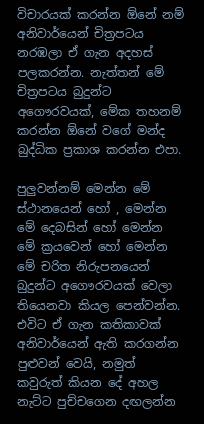විචාරයක් කරන්න ඕනේ නම් අනිවාර්යෙන් චිත්‍රපටය නරඹලා ඒ ගැන අදහස් පලකරන්න. නැත්තන් මේ චිත්‍රපටය බුදුන්ට අගෞරවයක්, මේක තහනම් කරන්න ඕනේ වගේ මන්ද බුද්ධික ප්‍රකාශ කරන්න එපා.

පුලුවන්නම් මෙන්න මේ ස්ථානයෙන් හෝ , මෙන්න මේ දෙබසින් හෝ මෙන්න මේ ක්‍රයවෙන් හෝ මෙන්න මේ චරිත නිරුපනයෙන් බුදුන්ට අගෞරවයක් වෙලා තියෙනවා කියල පෙන්වන්න. එවිට ඒ ගැන කතිකාවක් අනිවාර්යෙන් ඇති කරගන්න පුළුවන් වෙයි, නමුත් කවුරුත් කියන දේ අහල නැට්ට පුච්චගෙන දඟලන්න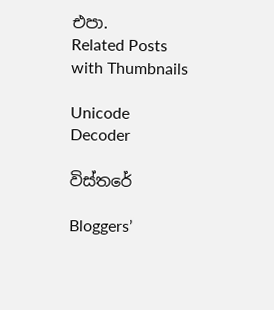එපා.
Related Posts with Thumbnails

Unicode Decoder

විස්තරේ

Bloggers’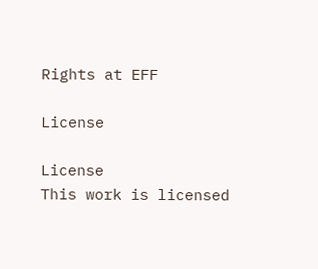Rights at EFF

License

License
This work is licensed